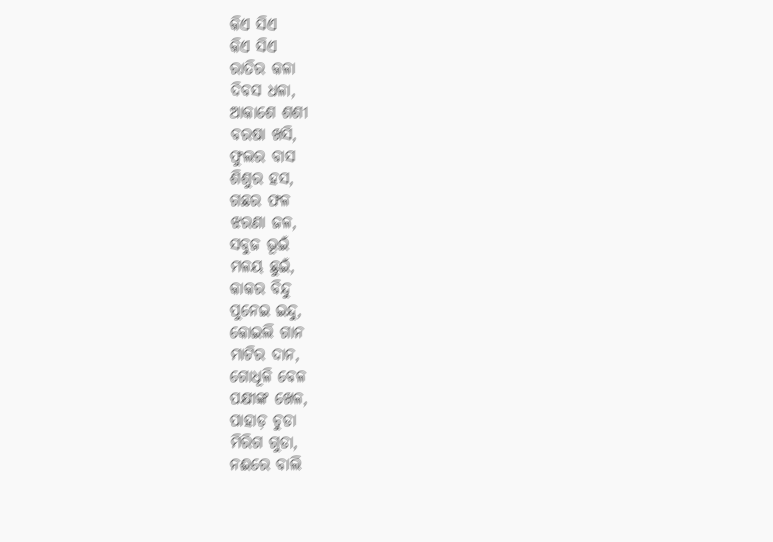କିଏ ସିଏ
କିଏ ସିଏ
ରାତିର କଳା
ଦିବସ ଧଳା,
ଆକାଶେ ଶଶୀ
ବରଷା ଖସି,
ଫୁଲର ବାସ
ଶିଶୁର ହସ,
ଗଛର ଫଳ
ଝରଣା ଜଳ,
ସବୁଜ ଭୂଇଁ
ମଳୟ ଛୁଇଁ,
କାକର ବିନ୍ଦୁ
ପୁନେଇ ଇନ୍ଦୁ,
କୋଇଲି ଗାନ
ମାଟିର ଦାନ,
ଗୋଧୂଳି ବେଳ
ପକ୍ଷୀଙ୍କ ଖେଳ,
ପାହାଡ଼ ଚୁଡା
ମିରିଗ ଗୁଡା,
ନଈରେ ବାଲି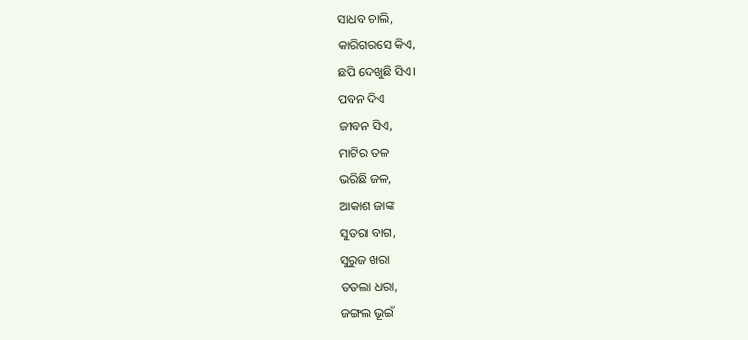ସାଧବ ଚାଲି,
କାରିଗରସେ କିଏ,
ଛପି ଦେଖୁଛି ସିଏ।
ପବନ ଦିଏ
ଜୀବନ ସିଏ,
ମାଟିର ତଳ
ଭରିଛି ଜଳ,
ଆକାଶ ଜାଙ୍କ
ସୁତରା ବାଗ,
ସୁରୁଜ ଖରା
ତତଲା ଧରା,
ଜଙ୍ଗଲ ଭୂଇଁ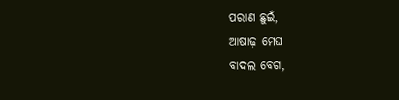ପରାଣ ଛୁଇଁ,
ଆଷାଢ଼ ମେଘ
ବାଦଲ ବେଗ,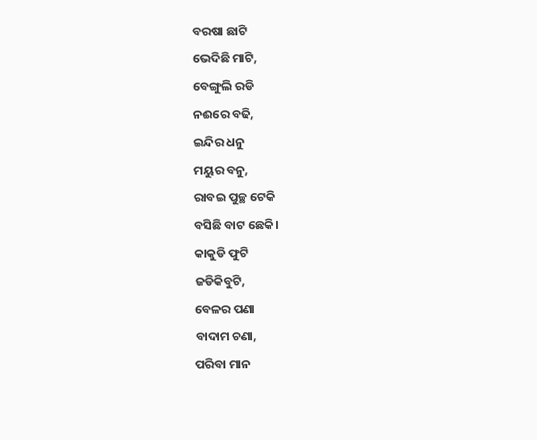ବରଷା ଛାଟି
ଭେଦିଛି ମାଟି,
ବେଙ୍ଗୁଲି ରଡି
ନଈରେ ବଢି,
ଇନ୍ଦିର ଧନୁ
ମୟୁର ବନୁ,
ରାବଇ ପୁଚ୍ଛ ଟେକି
ବସିଛି ବାଟ ଛେକି।
କାକୁଡି ଫୁଟି
ଜଡିକିବୁଟି,
ବେଳର ପଣା
ବାଦାମ ଚଣା,
ପରିବା ମାନ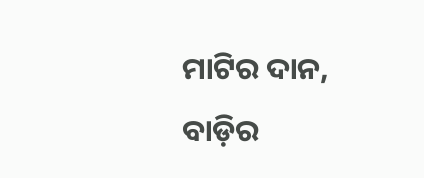ମାଟିର ଦାନ,
ବାଡ଼ିର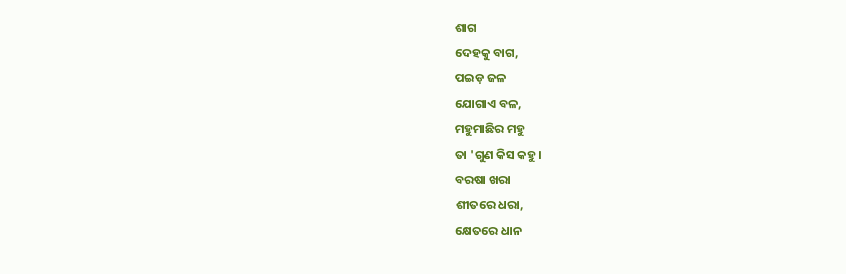ଶାଗ
ଦେହକୁ ବାଗ,
ପଇଡ଼ ଜଳ
ଯୋଗାଏ ବଳ,
ମହୁମାଛିର ମହୁ
ତା 'ଗୁଣ କିସ କହୁ।
ବରଷା ଖରା
ଶୀତରେ ଧରା,
କ୍ଷେତରେ ଧାନ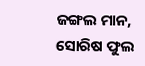ଜଙ୍ଗଲ ମାନ,
ସୋରିଷ ଫୁଲ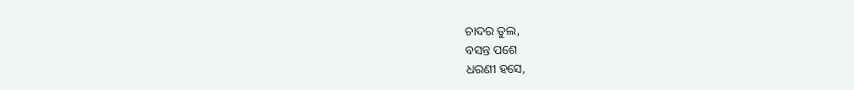ଚାଦର ତୁଲ,
ବସନ୍ତ ପଶେ
ଧରଣୀ ହସେ,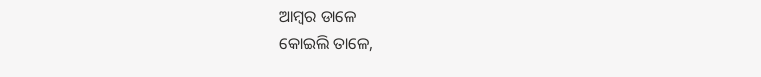ଆମ୍ବର ଡାଳେ
କୋଇଲି ତାଳେ,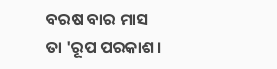ବରଷ ବାର ମାସ
ତା 'ରୂପ ପରକାଶ।